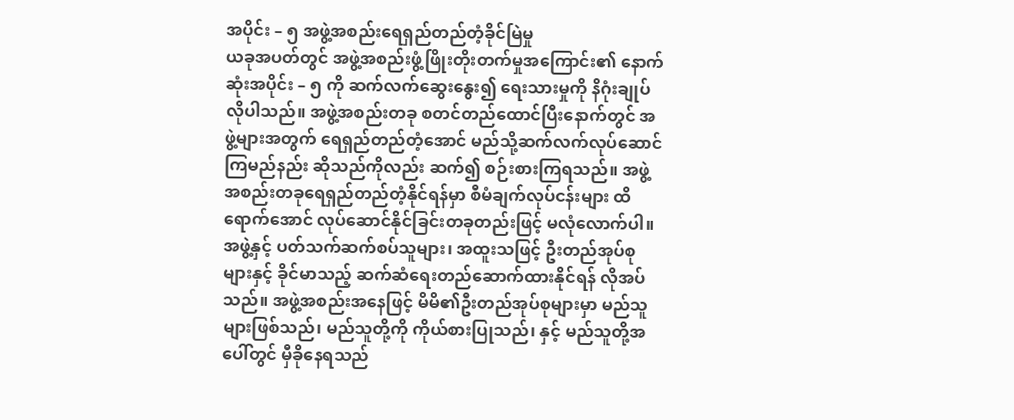အပိုင်း – ၅ အဖွဲ့အစည်းရေရှည်တည်တံ့ခိုင်မြဲမှု
ယခုအပတ်တွင် အဖွဲ့အစည်းဖွံ့ဖြိုးတိုးတက်မှုအကြောင်း၏ နောက်ဆုံးအပိုင်း – ၅ ကို ဆက်လက်ဆွေးနွေး၍ ရေးသားမှုကို နိဂုံးချုပ်လိုပါသည်။ အဖွဲ့အစည်းတခု စတင်တည်ထောင်ပြီးနောက်တွင် အဖွဲ့များအတွက် ရေရှည်တည်တံ့အောင် မည်သို့ဆက်လက်လုပ်ဆောင်ကြမည်နည်း ဆိုသည်ကိုလည်း ဆက်၍ စဉ်းစားကြရသည်။ အဖွဲ့အစည်းတခုရေရှည်တည်တံ့နိုင်ရန်မှာ စီမံချက်လုပ်ငန်းများ ထိရောက်အောင် လုပ်ဆောင်နိုင်ခြင်းတခုတည်းဖြင့် မလုံလောက်ပါ။အဖွဲ့နှင့် ပတ်သက်ဆက်စပ်သူများ၊ အထူးသဖြင့် ဦးတည်အုပ်စုများနှင့် ခိုင်မာသည့် ဆက်ဆံရေးတည်ဆောက်ထားနိုင်ရန် လိုအပ်သည်။ အဖွဲ့အစည်းအနေဖြင့် မိမိ၏ဦးတည်အုပ်စုများမှာ မည်သူများဖြစ်သည်၊ မည်သူတို့ကို ကိုယ်စားပြုသည်၊ နှင့် မည်သူတို့အပေါ်တွင် မှီခိုနေရသည်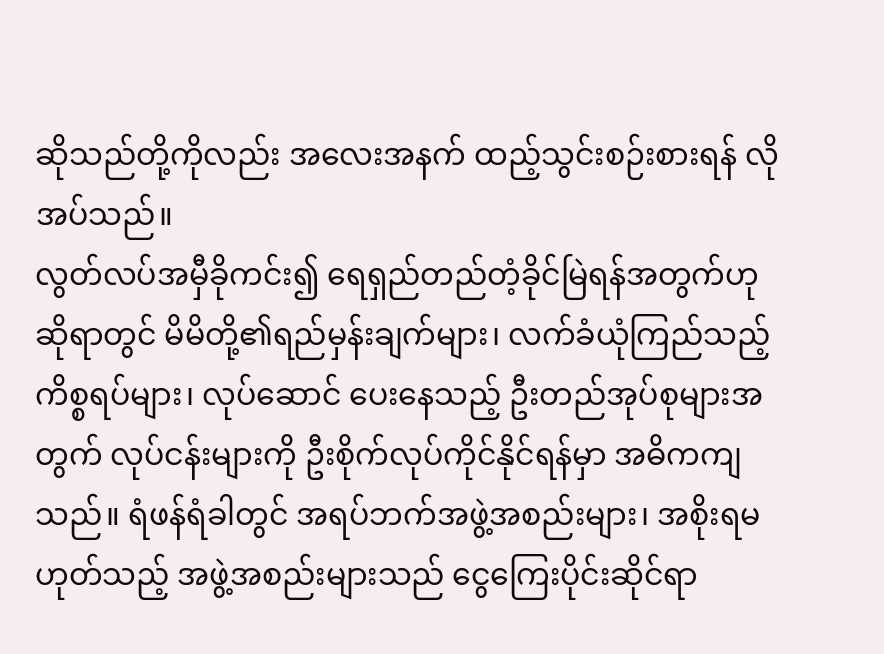ဆိုသည်တို့ကိုလည်း အလေးအနက် ထည့်သွင်းစဉ်းစားရန် လိုအပ်သည်။
လွတ်လပ်အမှီခိုကင်း၍ ရေရှည်တည်တံ့ခိုင်မြဲရန်အတွက်ဟုဆိုရာတွင် မိမိတို့၏ရည်မှန်းချက်များ၊ လက်ခံယုံကြည်သည့် ကိစ္စရပ်များ၊ လုပ်ဆောင် ပေးနေသည့် ဦးတည်အုပ်စုများအတွက် လုပ်ငန်းများကို ဦးစိုက်လုပ်ကိုင်နိုင်ရန်မှာ အဓိကကျသည်။ ရံဖန်ရံခါတွင် အရပ်ဘက်အဖွဲ့အစည်းများ၊ အစိုးရမဟုတ်သည့် အဖွဲ့အစည်းများသည် ငွေကြေးပိုင်းဆိုင်ရာ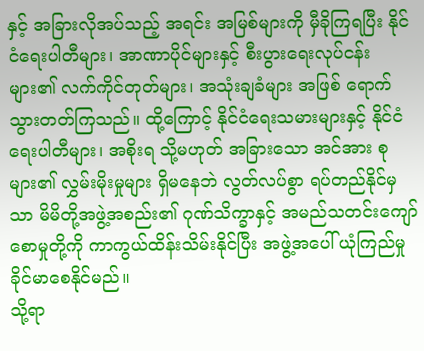နှင့် အခြားလိုအပ်သည့် အရင်း အမြစ်များကို မှီခိုကြရပြီး နိုင်ငံရေးပါတီများ၊ အာဏာပိုင်များနှင့် စီးပွားရေးလုပ်ငန်း များ၏ လက်ကိုင်တုတ်များ၊ အသုံးချခံများ အဖြစ် ရောက်သွားတတ်ကြသည်။ ထို့ကြောင့် နိုင်ငံရေးသမားများနှင့် နိုင်ငံရေးပါတီများ၊ အစိုးရ သို့မဟုတ် အခြားသော အင်အား စုများ၏ လွှမ်းမိုးမှုများ ရှိမနေဘဲ လွတ်လပ်စွာ ရပ်တည်နိုင်မှသာ မိမိတို့အဖွဲ့အစည်း၏ ဂုဏ်သိက္ခာနှင့် အမည်သတင်းကျော်စောမှုတို့ကို ကာကွယ်ထိန်းသိမ်းနိုင်ပြီး အဖွဲ့အပေါ် ယုံကြည်မှုခိုင်မာစေနိုင်မည်။
သို့ရာ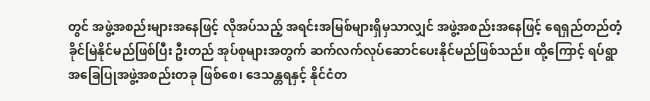တွင် အဖွဲ့အစည်းများအနေဖြင့် လိုအပ်သည့် အရင်းအမြစ်များရှိမှသာလျှင် အဖွဲ့အစည်းအနေဖြင့် ရေရှည်တည်တံ့ခိုင်မြဲနိုင်မည်ဖြစ်ပြီး ဦးတည် အုပ်စုများအတွက် ဆက်လက်လုပ်ဆောင်ပေးနိုင်မည်ဖြစ်သည်။ ထို့ကြောင့် ရပ်ရွာအခြေပြုအဖွဲ့အစည်းတခု ဖြစ်စေ၊ ဒေသန္တရနှင့် နိုင်ငံတ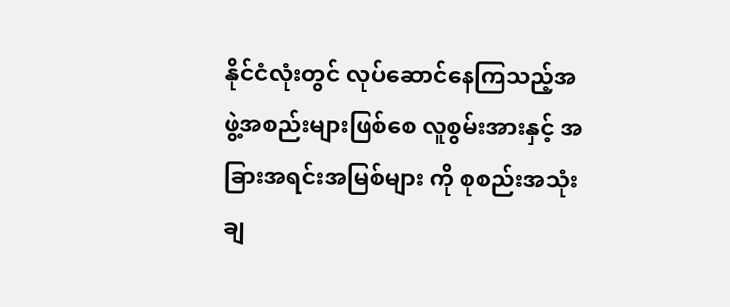နိုင်ငံလုံးတွင် လုပ်ဆောင်နေကြသည့်အဖွဲ့အစည်းများဖြစ်စေ လူစွမ်းအားနှင့် အခြားအရင်းအမြစ်များ ကို စုစည်းအသုံးချ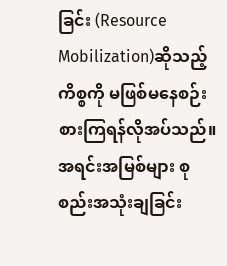ခြင်း (Resource Mobilization)ဆိုသည့် ကိစ္စကို မဖြစ်မနေစဉ်းစားကြရန်လိုအပ်သည်။
အရင်းအမြစ်များ စုစည်းအသုံးချခြင်း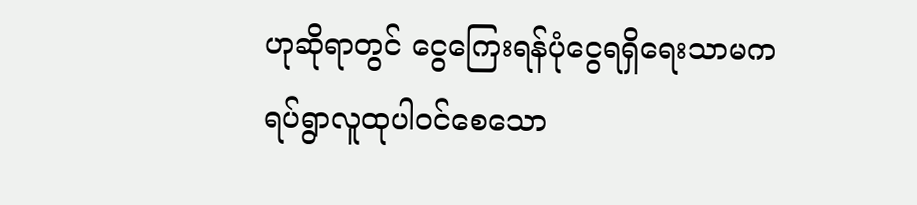ဟုဆိုရာတွင် ငွေကြေးရန်ပုံငွေရရှိရေးသာမက ရပ်ရွာလူထုပါဝင်စေသော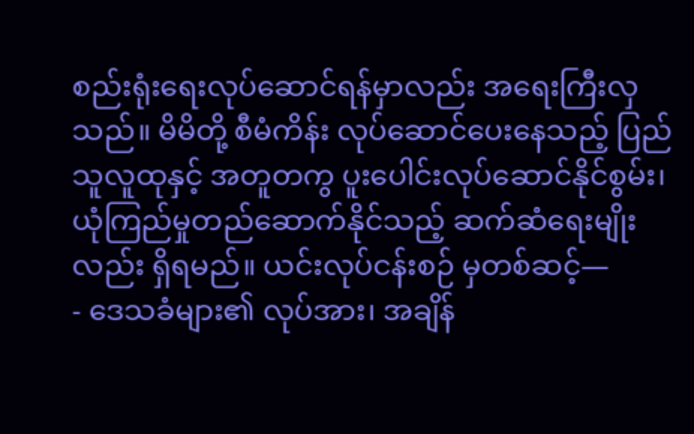စည်းရုံးရေးလုပ်ဆောင်ရန်မှာလည်း အရေးကြီးလှသည်။ မိမိတို့ စီမံကိန်း လုပ်ဆောင်ပေးနေသည့် ပြည်သူလူထုနှင့် အတူတကွ ပူးပေါင်းလုပ်ဆောင်နိုင်စွမ်း၊ ယုံကြည်မှုတည်ဆောက်နိုင်သည့် ဆက်ဆံရေးမျိုးလည်း ရှိရမည်။ ယင်းလုပ်ငန်းစဉ် မှတစ်ဆင့်—
- ဒေသခံများ၏ လုပ်အား၊ အချိန်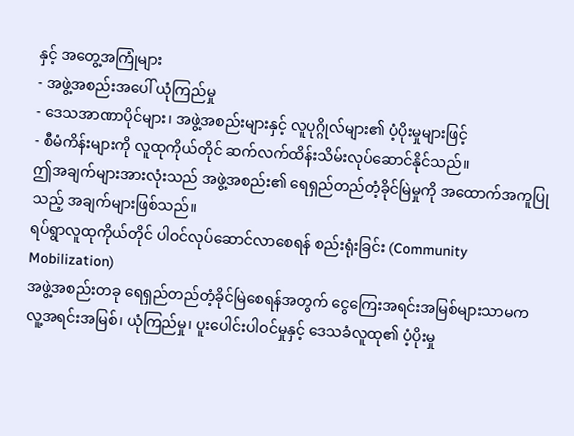နှင့် အတွေ့အကြုံများ
- အဖွဲ့အစည်းအပေါ် ယုံကြည်မှု
- ဒေသအာဏာပိုင်များ၊ အဖွဲ့အစည်းများနှင့် လူပုဂ္ဂိုလ်များ၏ ပံ့ပိုးမှုများဖြင့်
- စီမံကိန်းများကို လူထုကိုယ်တိုင် ဆက်လက်ထိန်းသိမ်းလုပ်ဆောင်နိုင်သည်။
ဤအချက်များအားလုံးသည် အဖွဲ့အစည်း၏ ရေရှည်တည်တံ့ခိုင်မြဲမှုကို အထောက်အကူပြုသည့် အချက်များဖြစ်သည်။
ရပ်ရွာလူထုကိုယ်တိုင် ပါဝင်လုပ်ဆောင်လာစေရန် စည်းရုံးခြင်း (Community Mobilization)
အဖွဲ့အစည်းတခု ရေရှည်တည်တံ့ခိုင်မြဲစေရန်အတွက် ငွေကြေးအရင်းအမြစ်များသာမက လူ့အရင်းအမြစ်၊ ယုံကြည်မှု၊ ပူးပေါင်းပါဝင်မှုနှင့် ဒေသခံလူထု၏ ပံ့ပိုးမှု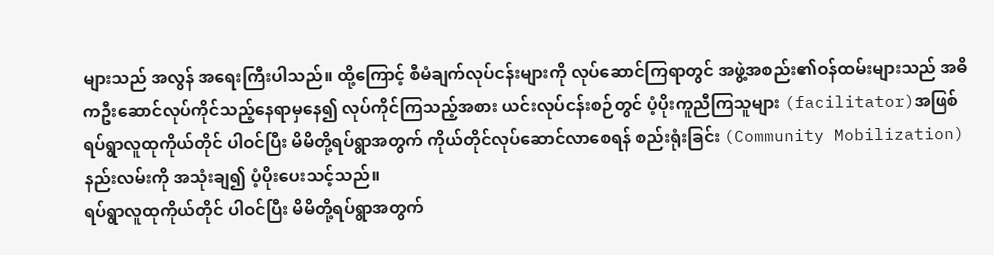များသည် အလွန် အရေးကြီးပါသည်။ ထို့ကြောင့် စီမံချက်လုပ်ငန်းများကို လုပ်ဆောင်ကြရာတွင် အဖွဲ့အစည်း၏ဝန်ထမ်းများသည် အဓိကဦးဆောင်လုပ်ကိုင်သည့်နေရာမှနေ၍ လုပ်ကိုင်ကြသည့်အစား ယင်းလုပ်ငန်းစဉ်တွင် ပံ့ပိုးကူညီကြသူများ (facilitator)အဖြစ် ရပ်ရွာလူထုကိုယ်တိုင် ပါဝင်ပြီး မိမိတို့ရပ်ရွာအတွက် ကိုယ်တိုင်လုပ်ဆောင်လာစေရန် စည်းရုံးခြင်း (Community Mobilization) နည်းလမ်းကို အသုံးချ၍ ပံ့ပိုးပေးသင့်သည်။
ရပ်ရွာလူထုကိုယ်တိုင် ပါဝင်ပြီး မိမိတို့ရပ်ရွာအတွက်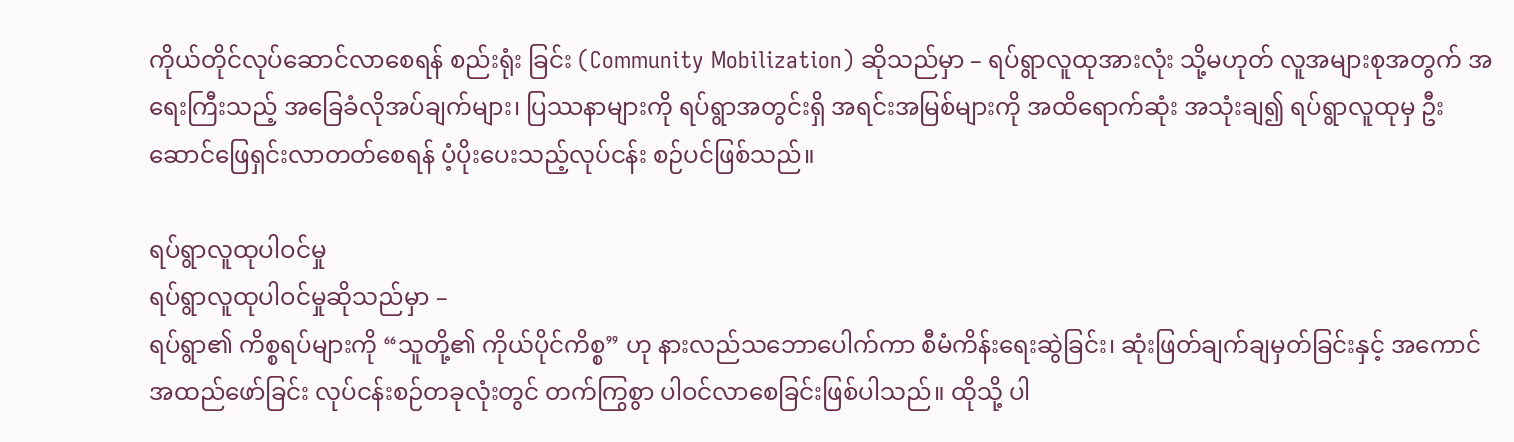ကိုယ်တိုင်လုပ်ဆောင်လာစေရန် စည်းရုံး ခြင်း (Community Mobilization) ဆိုသည်မှာ – ရပ်ရွာလူထုအားလုံး သို့မဟုတ် လူအများစုအတွက် အရေးကြီးသည့် အခြေခံလိုအပ်ချက်များ၊ ပြဿနာများကို ရပ်ရွာအတွင်းရှိ အရင်းအမြစ်များကို အထိရောက်ဆုံး အသုံးချ၍ ရပ်ရွာလူထုမှ ဦးဆောင်ဖြေရှင်းလာတတ်စေရန် ပံ့ပိုးပေးသည့်လုပ်ငန်း စဉ်ပင်ဖြစ်သည်။

ရပ်ရွာလူထုပါဝင်မှု
ရပ်ရွာလူထုပါဝင်မှုဆိုသည်မှာ –
ရပ်ရွာ၏ ကိစ္စရပ်များကို “သူတို့၏ ကိုယ်ပိုင်ကိစ္စ” ဟု နားလည်သဘောပေါက်ကာ စီမံကိန်းရေးဆွဲခြင်း၊ ဆုံးဖြတ်ချက်ချမှတ်ခြင်းနှင့် အကောင်အထည်ဖော်ခြင်း လုပ်ငန်းစဉ်တခုလုံးတွင် တက်ကြွစွာ ပါဝင်လာစေခြင်းဖြစ်ပါသည်။ ထိုသို့ ပါ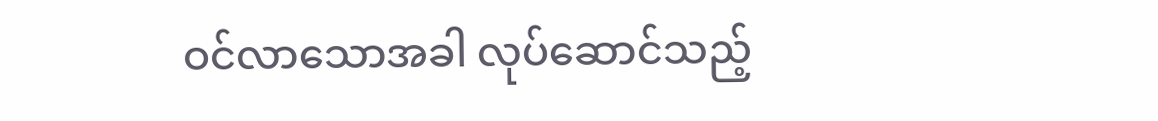ဝင်လာသောအခါ လုပ်ဆောင်သည့်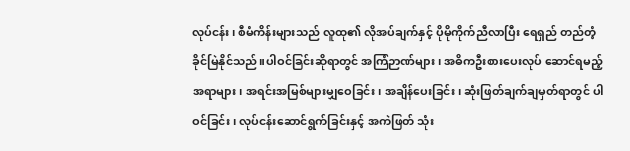လုပ်ငန်း၊ စီမံကိန်းများသည် လူထု၏ လိုအပ်ချက်နှင့် ပိုမိုကိုက်ညီလာပြီး ရေရှည် တည်တံ့ခိုင်မြဲနိုင်သည်။ပါဝင်ခြင်းဆိုရာတွင် အကြံဉာဏ်များ၊ အဓိကဦးစားပေးလုပ် ဆောင်ရမည့်အရာများ၊ အရင်းအမြစ်များမျှဝေခြင်း၊ အချိန်ပေးခြင်း၊ ဆုံးဖြတ်ချက်ချမှတ်ရာတွင် ပါဝင်ခြင်း၊ လုပ်ငန်းဆောင်ရွက်ခြင်းနှင့် အကဲဖြတ် သုံး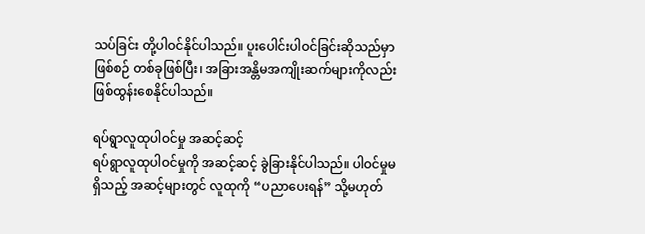သပ်ခြင်း တို့ပါဝင်နိုင်ပါသည်။ ပူးပေါင်းပါဝင်ခြင်းဆိုသည်မှာ ဖြစ်စဉ် တစ်ခုဖြစ်ပြီး၊ အခြားအန္တိမအကျိုးဆက်များကိုလည်း ဖြစ်ထွန်းစေနိုင်ပါသည်။

ရပ်ရွာလူထုပါဝင်မှု အဆင့်ဆင့်
ရပ်ရွာလူထုပါဝင်မှုကို အဆင့်ဆင့် ခွဲခြားနိုင်ပါသည်။ ပါဝင်မှုမရှိသည့် အဆင့်များတွင် လူထုကို “ပညာပေးရန်” သို့မဟုတ်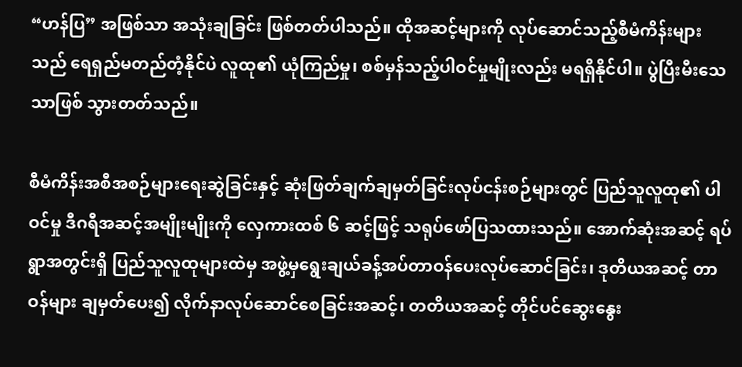“ဟန်ပြ” အဖြစ်သာ အသုံးချခြင်း ဖြစ်တတ်ပါသည်။ ထိုအဆင့်များကို လုပ်ဆောင်သည့်စီမံကိန်းများသည် ရေရှည်မတည်တံ့နိုင်ပဲ လူထု၏ ယုံကြည်မှု၊ စစ်မှန်သည့်ပါဝင်မှုမျိုးလည်း မရရှိနိုင်ပါ။ ပွဲပြီးမီးသေသာဖြစ် သွားတတ်သည်။

စီမံကိန်းအစီအစဉ်များရေးဆွဲခြင်းနှင့် ဆုံးဖြတ်ချက်ချမှတ်ခြင်းလုပ်ငန်းစဉ်များတွင် ပြည်သူလူထု၏ ပါဝင်မှု ဒီဂရီအဆင့်အမျိုးမျိုးကို လှေကားထစ် ၆ ဆင့်ဖြင့် သရုပ်ဖော်ပြသထားသည်။ အောက်ဆုံးအဆင့် ရပ်ရွာအတွင်းရှိ ပြည်သူလူထုများထဲမှ အဖွဲ့မှရွေးချယ်ခန့်အပ်တာဝန်ပေးလုပ်ဆောင်ခြင်း၊ ဒုတိယအဆင့် တာဝန်များ ချမှတ်ပေး၍ လိုက်နာလုပ်ဆောင်စေခြင်းအဆင့်၊ တတိယအဆင့် တိုင်ပင်ဆွေးနွေး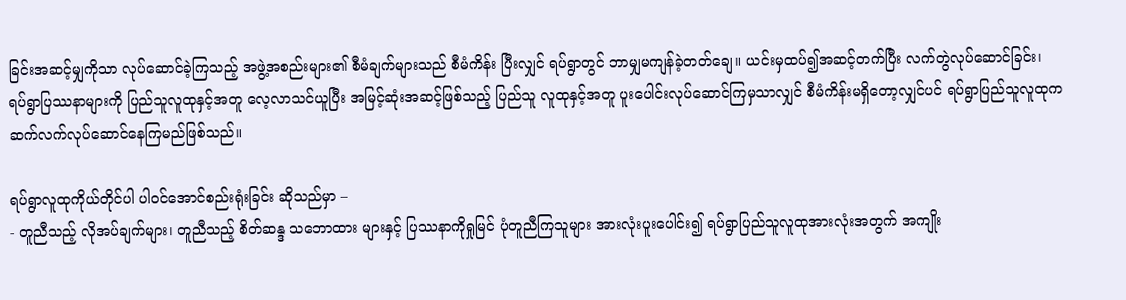ခြင်းအဆင့်မျှကိုသာ လုပ်ဆောင်ခဲ့ကြသည့် အဖွဲ့အစည်းများ၏ စီမံချက်များသည် စီမံကိန်း ပြီးလျှင် ရပ်ရွာတွင် ဘာမျှမကျန်ခဲ့တတ်ချေ။ ယင်းမှထပ်၍အဆင့်တက်ပြီး လက်တွဲလုပ်ဆောင်ခြင်း၊ ရပ်ရွာပြဿနာများကို ပြည်သူလူထုနှင့်အတူ လေ့လာသင်ယူပြီး အမြင့်ဆုံးအဆင့်ဖြစ်သည့် ပြည်သူ လူထုနှင့်အတူ ပူးပေါင်းလုပ်ဆောင်ကြမှသာလျှင် စီမံကိန်းမရှိတော့လျှင်ပင် ရပ်ရွာပြည်သူလူထုက ဆက်လက်လုပ်ဆောင်နေကြမည်ဖြစ်သည်။

ရပ်ရွာလူထုကိုယ်တိုင်ပါ ပါဝင်အောင်စည်းရုံးခြင်း ဆိုသည်မှာ –
- တူညီသည့် လိုအပ်ချက်များ၊ တူညီသည့် စိတ်ဆန္ဒ သဘောထား များနှင့် ပြဿနာကိုရှုမြင် ပုံတူညီကြသူများ အားလုံးပူးပေါင်း၍ ရပ်ရွာပြည်သူလူထုအားလုံးအတွက် အကျိုး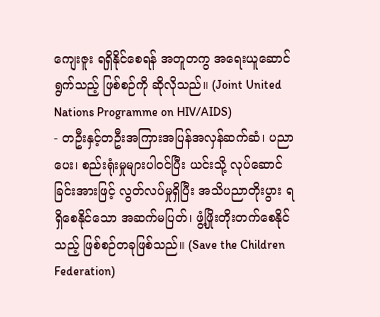ကျေးဇူး ရရှိနိုင်စေရန် အတူတကွ အရေးယူဆောင်ရွက်သည့် ဖြစ်စဉ်ကို ဆိုလိုသည်။ (Joint United Nations Programme on HIV/AIDS)
- တဦးနှင့်တဦးအကြားအပြန်အလှန်ဆက်ဆံ၊ ပညာပေး၊ စည်းရုံးမှုများပါဝင်ပြီး ယင်းသို့ လုပ်ဆောင်ခြင်းအားဖြင့် လွတ်လပ်မှုရှိပြီး အသိပညာတိုးပွား ရရှိစေနိုင်သော အဆက်မပြတ်၊ ဖွံ့ဖြိုးတိုးတက်စေနိုင်သည့် ဖြစ်စဉ်တခုဖြစ်သည်။ (Save the Children Federation)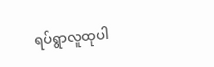ရပ်ရွာလူထုပါ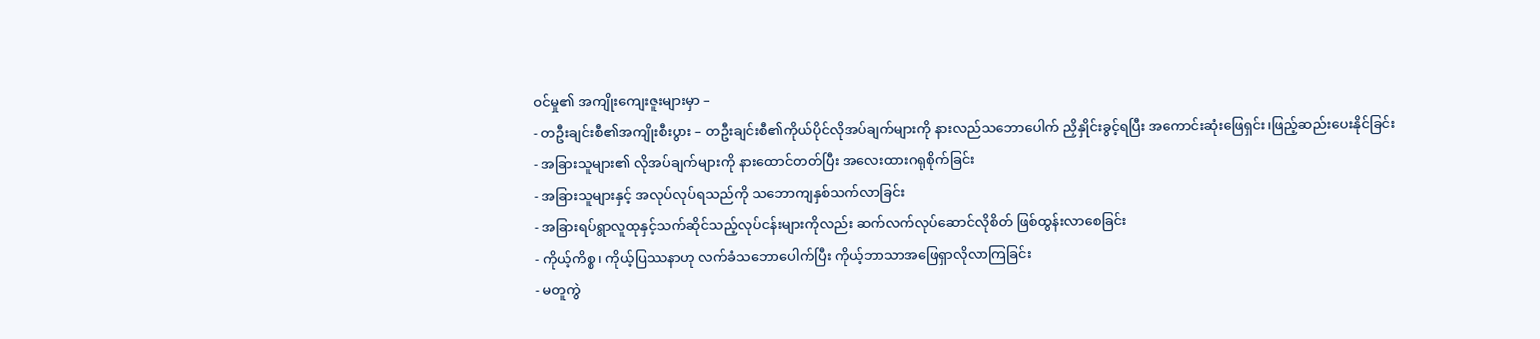ဝင်မှု၏ အကျိုးကျေးဇူးများမှာ –
- တဦးချင်းစီ၏အကျိုးစီးပွား – တဦးချင်းစီ၏ကိုယ်ပိုင်လိုအပ်ချက်များကို နားလည်သဘောပေါက် ညှိနှိုင်းခွင့်ရပြီး အကောင်းဆုံးဖြေရှင်း၊ဖြည့်ဆည်းပေးနိုင်ခြင်း
- အခြားသူများ၏ လိုအပ်ချက်များကို နားထောင်တတ်ပြီး အလေးထားဂရုစိုက်ခြင်း
- အခြားသူများနှင့် အလုပ်လုပ်ရသည်ကို သဘောကျနှစ်သက်လာခြင်း
- အခြားရပ်ရွာလူထုနှင့်သက်ဆိုင်သည့်လုပ်ငန်းများကိုလည်း ဆက်လက်လုပ်ဆောင်လိုစိတ် ဖြစ်ထွန်းလာစေခြင်း
- ကိုယ့်ကိစ္စ၊ ကိုယ့်ပြဿနာဟု လက်ခံသဘောပေါက်ပြီး ကိုယ့်ဘာသာအဖြေရှာလိုလာကြခြင်း
- မတူကွဲ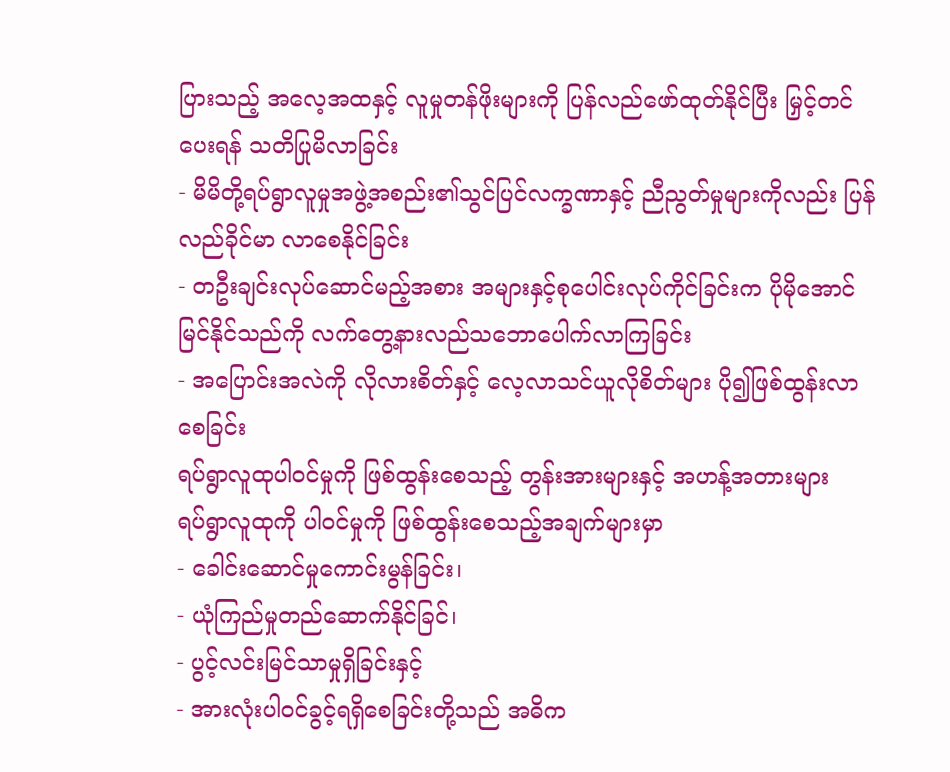ပြားသည့် အလေ့အထနှင့် လူမှုတန်ဖိုးများကို ပြန်လည်ဖော်ထုတ်နိုင်ပြီး မြှင့်တင်ပေးရန် သတိပြုမိလာခြင်း
- မိမိတို့ရပ်ရွာလူမှုအဖွဲ့အစည်း၏သွင်ပြင်လက္ခဏာနှင့် ညီညွတ်မှုများကိုလည်း ပြန်လည်ခိုင်မာ လာစေနိုင်ခြင်း
- တဦးချင်းလုပ်ဆောင်မည့်အစား အများနှင့်စုပေါင်းလုပ်ကိုင်ခြင်းက ပိုမိုအောင်မြင်နိုင်သည်ကို လက်တွေ့နားလည်သဘောပေါက်လာကြခြင်း
- အပြောင်းအလဲကို လိုလားစိတ်နှင့် လေ့လာသင်ယူလိုစိတ်များ ပို၍ဖြစ်ထွန်းလာစေခြင်း
ရပ်ရွာလူထုပါဝင်မှုကို ဖြစ်ထွန်းစေသည့် တွန်းအားများနှင့် အဟန့်အတားများ
ရပ်ရွာလူထုကို ပါဝင်မှုကို ဖြစ်ထွန်းစေသည့်အချက်များမှာ
- ခေါင်းဆောင်မှုကောင်းမွန်ခြင်း၊
- ယုံကြည်မှုတည်ဆောက်နိုင်ခြင်၊
- ပွင့်လင်းမြင်သာမှုရှိခြင်းနှင့်
- အားလုံးပါဝင်ခွင့်ရရှိစေခြင်းတို့သည် အဓိက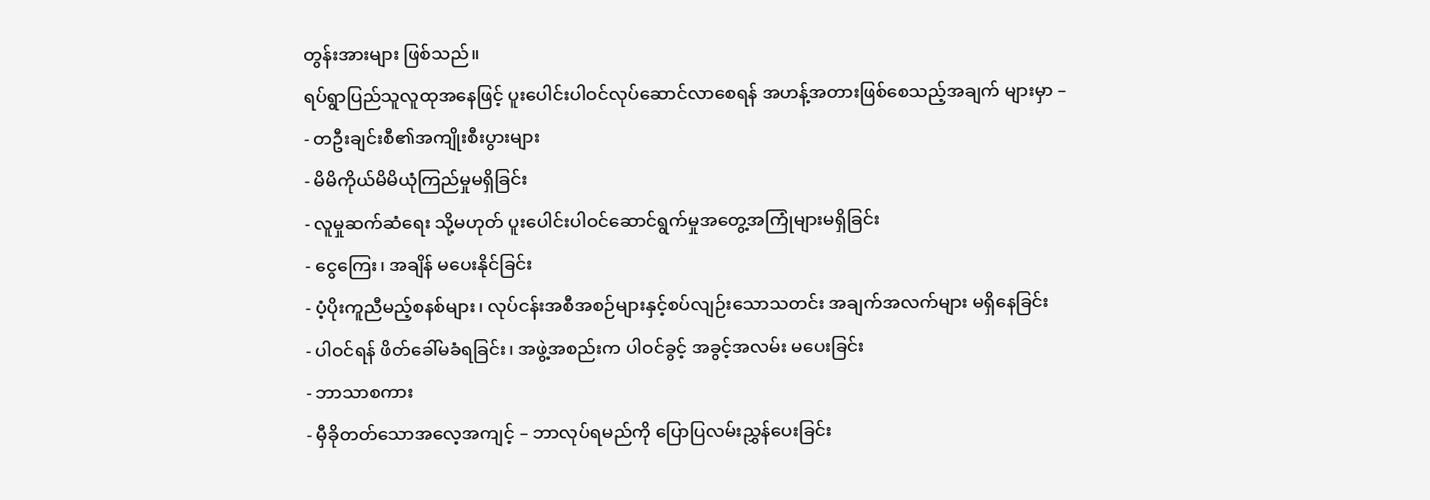တွန်းအားများ ဖြစ်သည်။
ရပ်ရွာပြည်သူလူထုအနေဖြင့် ပူးပေါင်းပါဝင်လုပ်ဆောင်လာစေရန် အဟန့်အတားဖြစ်စေသည့်အချက် များမှာ –
- တဦးချင်းစီ၏အကျိုးစီးပွားများ
- မိမိကိုယ်မိမိယုံကြည်မှုမရှိခြင်း
- လူမှုဆက်ဆံရေး သို့မဟုတ် ပူးပေါင်းပါဝင်ဆောင်ရွက်မှုအတွေ့အကြုံများမရှိခြင်း
- ငွေကြေး၊ အချိန် မပေးနိုင်ခြင်း
- ပံ့ပိုးကူညီမည့်စနစ်များ၊ လုပ်ငန်းအစီအစဉ်များနှင့်စပ်လျဉ်းသောသတင်း အချက်အလက်များ မရှိနေခြင်း
- ပါဝင်ရန် ဖိတ်ခေါ်မခံရခြင်း၊ အဖွဲ့အစည်းက ပါဝင်ခွင့် အခွင့်အလမ်း မပေးခြင်း
- ဘာသာစကား
- မှီခိုတတ်သောအလေ့အကျင့် – ဘာလုပ်ရမည်ကို ပြောပြလမ်းညွှန်ပေးခြင်း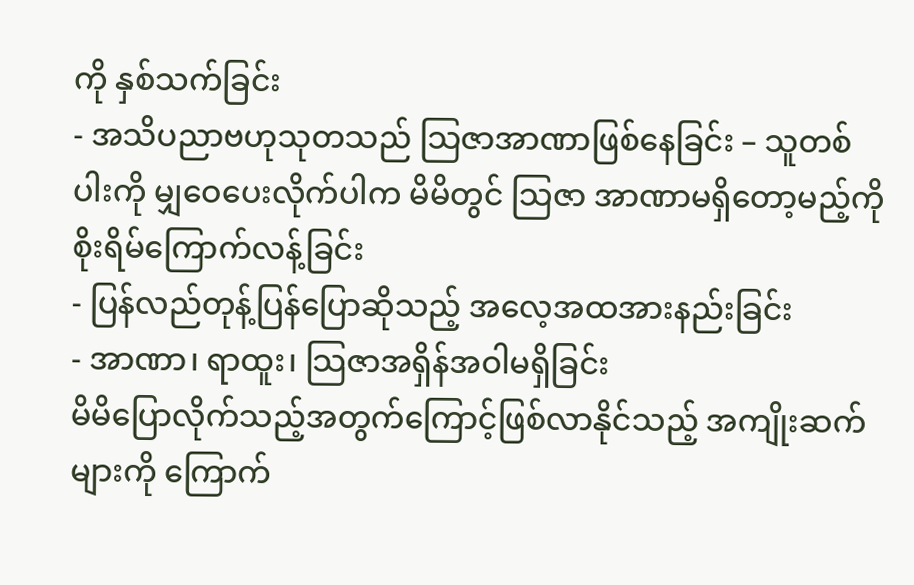ကို နှစ်သက်ခြင်း
- အသိပညာဗဟုသုတသည် သြဇာအာဏာဖြစ်နေခြင်း – သူတစ်ပါးကို မျှဝေပေးလိုက်ပါက မိမိတွင် သြဇာ အာဏာမရှိတော့မည့်ကို စိုးရိမ်ကြောက်လန့်ခြင်း
- ပြန်လည်တုန့်ပြန်ပြောဆိုသည့် အလေ့အထအားနည်းခြင်း
- အာဏာ၊ ရာထူး၊ သြဇာအရှိန်အဝါမရှိခြင်း
မိမိပြောလိုက်သည့်အတွက်ကြောင့်ဖြစ်လာနိုင်သည့် အကျိုးဆက်များကို ကြောက်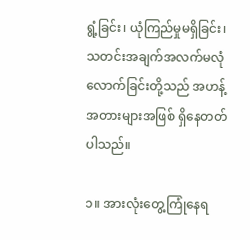ရွံ့ခြင်း၊ ယုံကြည်မှုမရှိခြင်း၊ သတင်းအချက်အလက်မလုံလောက်ခြင်းတို့သည် အဟန့်အတားများအဖြစ် ရှိနေတတ်ပါသည်။

၁။ အားလုံးတွေ့ကြုံနေရ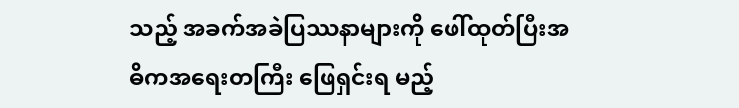သည့် အခက်အခဲပြဿနာများကို ဖေါ်ထုတ်ပြီးအဓိကအရေးတကြီး ဖြေရှင်းရ မည့်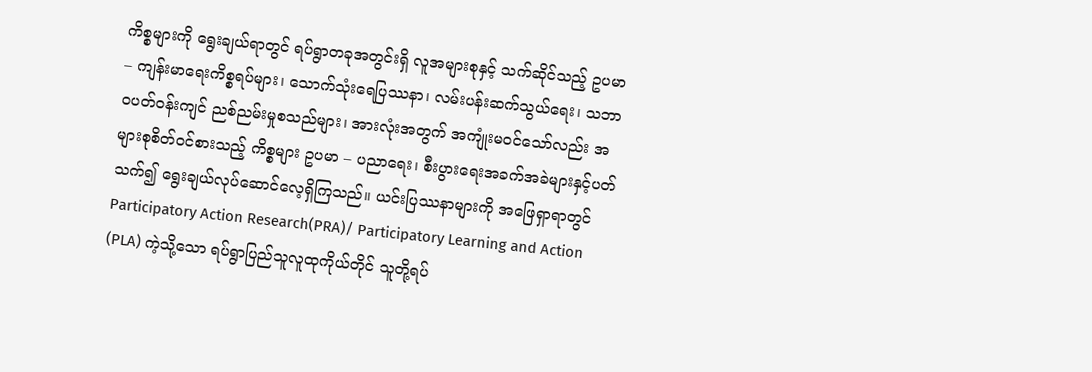ကိစ္စများကို ရွေးချယ်ရာတွင် ရပ်ရွာတခုအတွင်းရှိ လူအများစုနှင့် သက်ဆိုင်သည့် ဥပမာ – ကျန်းမာရေးကိစ္စရပ်များ၊ သောက်သုံးရေပြဿနာ၊ လမ်းပန်းဆက်သွယ်ရေး၊ သဘာဝပတ်ဝန်းကျင် ညစ်ညမ်းမှုစသည်များ၊ အားလုံးအတွက် အကျုံးမဝင်သော်လည်း အများစုစိတ်ဝင်စားသည့် ကိစ္စများ ဥပမာ – ပညာရေး၊ စီးပွားရေးအခက်အခဲများနှင့်ပတ်သက်၍ ရွေးချယ်လုပ်ဆောင်လေ့ရှိကြသည်။ ယင်းပြဿနာများကို အဖြေရှာရာတွင် Participatory Action Research(PRA)/ Participatory Learning and Action (PLA) ကဲ့သို့သော ရပ်ရွာပြည်သူလူထုကိုယ်တိုင် သူတို့ရပ်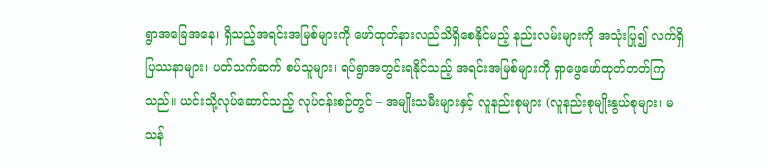ရွာအခြေအနေ၊ ရှိသည့်အရင်းအမြစ်များကို ဖော်ထုတ်နားလည်သိရှိစေနိုင်မည့် နည်းလမ်းများကို အသုံးပြု၍ လက်ရှိပြဿနာများ၊ ပတ်သက်ဆက် စပ်သူများ၊ ရပ်ရွာအတွင်းရနိုင်သည့် အရင်းအမြစ်များကို ရှာဖွေဖော်ထုတ်တတ်ကြသည်။ ယင်းသို့လုပ်ဆောင်သည့် လုပ်ငန်းစဉ်တွင် – အမျိုးသမီးများနှင့် လူနည်းစုများ (လူနည်းစုမျိုးနွယ်စုများ၊ မသန်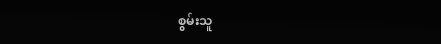စွမ်းသူ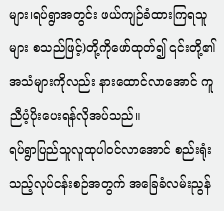များ၊ရပ်ရွာအတွင်း ဖယ်ကျဉ်ခံထားကြရသူများ စသည်ဖြင့်)တို့ကိုဖော်ထုတ်၍ ၎င်းတို့၏အသံများကိုလည်း နားထောင်လာအောင် ကူညီပံ့ပိုးပေးရန်လိုအပ်သည်။
ရပ်ရွာပြည်သူလူထုပါဝင်လာအောင် စည်းရုံးသည့်လုပ်ငန်းစဉ်အတွက် အခြေခံလမ်းညွန်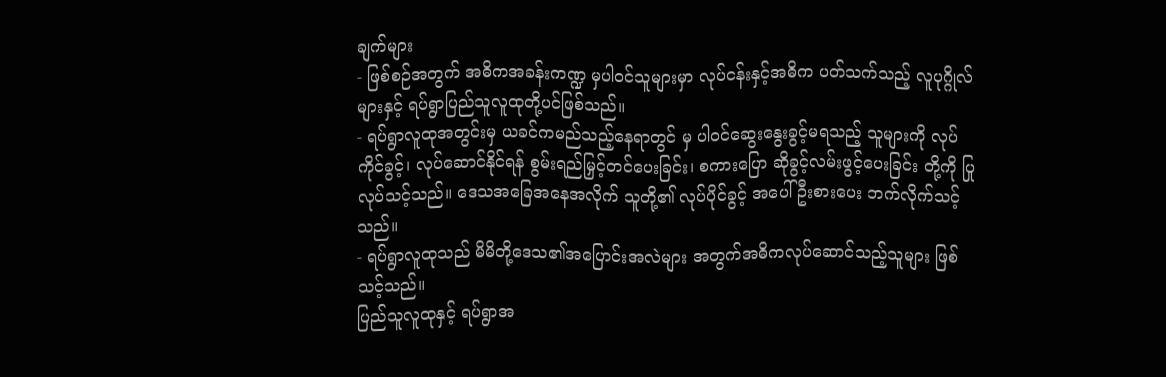ချက်များ
- ဖြစ်စဉ်အတွက် အဓိကအခန်းကဏ္ဍ မှပါဝင်သူများမှာ လုပ်ငန်းနှင့်အဓိက ပတ်သက်သည့် လူပုဂ္ဂိုလ်များနှင့် ရပ်ရွာပြည်သူလူထုတို့ပင်ဖြစ်သည်။
- ရပ်ရွာလူထုအတွင်းမှ ယခင်ကမည်သည့်နေရာတွင် မှ ပါဝင်ဆွေးနွေးခွင့်မရသည့် သူများကို လုပ်ကိုင်ခွင့်၊ လုပ်ဆောင်နိုင်ရန် စွမ်းရည်မြှင့်တင်ပေးခြင်း၊ စကားပြော ဆိုခွင့်လမ်းဖွင့်ပေးခြင်း တို့ကို ပြုလုပ်သင့်သည်။ ဒေသအခြေအနေအလိုက် သူတို့၏ လုပ်ပိုင်ခွင့် အပေါ် ဦးစားပေး ဘက်လိုက်သင့်သည်။
- ရပ်ရွာလူထုသည် မိမိတို့ဒေသ၏အပြောင်းအလဲများ အတွက်အဓိကလုပ်ဆောင်သည့်သူများ ဖြစ်သင့်သည်။
ပြည်သူလူထုနှင့် ရပ်ရွာအ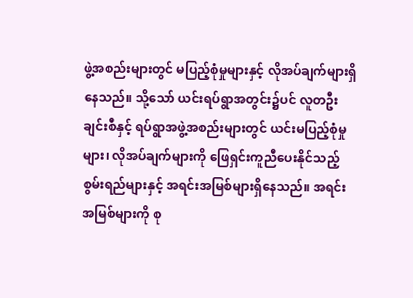ဖွဲ့အစည်းများတွင် မပြည့်စုံမှုများနှင့် လိုအပ်ချက်များရှိနေသည်။ သို့သော် ယင်းရပ်ရွာအတွင်း၌ပင် လူတဦးချင်းစီနှင့် ရပ်ရွာအဖွဲ့အစည်းများတွင် ယင်းမပြည့်စုံမှုများ၊ လိုအပ်ချက်များကို ဖြေရှင်းကူညီပေးနိုင်သည့် စွမ်းရည်များနှင့် အရင်းအမြစ်များရှိနေသည်။ အရင်းအမြစ်များကို စု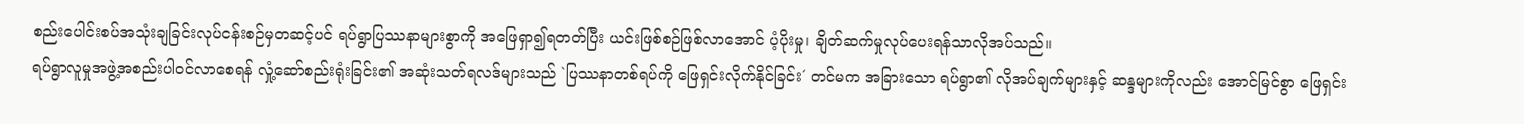စည်းပေါင်းစပ်အသုံးချခြင်းလုပ်ငန်းစဉ်မှတဆင့်ပင် ရပ်ရွာပြဿနာများစွာကို အဖြေရှာ၍ရတတ်ပြီး ယင်းဖြစ်စဉ်ဖြစ်လာအောင် ပံ့ပိုးမှု၊ ချိတ်ဆက်မှုလုပ်ပေးရန်သာလိုအပ်သည်။
ရပ်ရွာလူမှုအဖွဲ့အစည်းပါဝင်လာစေရန် လှုံ့ဆော်စည်းရုံးခြင်း၏ အဆုံးသတ်ရလဒ်များသည် `ပြဿနာတစ်ရပ်ကို ဖြေရှင်းလိုက်နိုင်ခြင်း´ တင်မက အခြားသော ရပ်ရွာ၏ လိုအပ်ချက်များနှင့် ဆန္ဒများကိုလည်း အောင်မြင်စွာ ဖြေရှင်း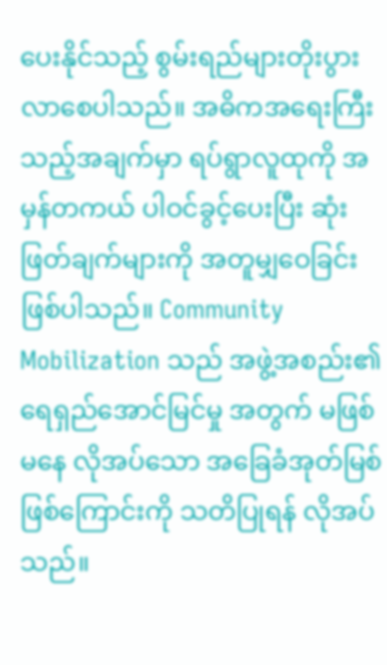ပေးနိုင်သည့် စွမ်းရည်များတိုးပွားလာစေပါသည်။ အဓိကအရေးကြီးသည့်အချက်မှာ ရပ်ရွာလူထုကို အမှန်တကယ် ပါဝင်ခွင့်ပေးပြီး ဆုံးဖြတ်ချက်များကို အတူမျှဝေခြင်း ဖြစ်ပါသည်။ Community Mobilization သည် အဖွဲ့အစည်း၏ ရေရှည်အောင်မြင်မှု အတွက် မဖြစ်မနေ လိုအပ်သော အခြေခံအုတ်မြစ်ဖြစ်ကြောင်းကို သတိပြုရန် လိုအပ်သည်။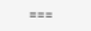===